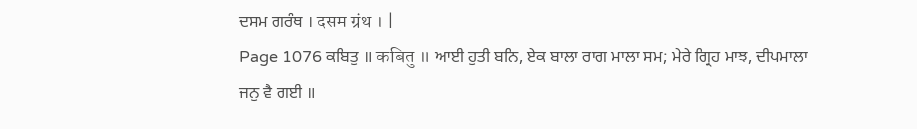ਦਸਮ ਗਰੰਥ । दसम ग्रंथ । |
Page 1076 ਕਬਿਤੁ ॥ कबितु ॥ ਆਈ ਹੁਤੀ ਬਨਿ, ਏਕ ਬਾਲਾ ਰਾਗ ਮਾਲਾ ਸਮ; ਮੇਰੇ ਗ੍ਰਿਹ ਮਾਝ, ਦੀਪਮਾਲਾ ਜਨੁ ਵੈ ਗਈ ॥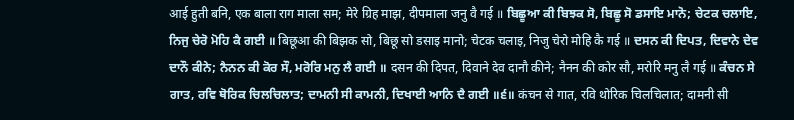आई हुती बनि, एक बाला राग माला सम; मेरे ग्रिह माझ, दीपमाला जनु वै गई ॥ ਬਿਛੂਆ ਕੀ ਬਿਝਕ ਸੋ, ਬਿਛੂ ਸੋ ਡਸਾਇ ਮਾਨੋ; ਚੇਟਕ ਚਲਾਇ, ਨਿਜੁ ਚੇਰੋ ਮੋਹਿ ਕੈ ਗਈ ॥ बिछूआ की बिझक सो, बिछू सो डसाइ मानो; चेटक चलाइ, निजु चेरो मोहि कै गई ॥ ਦਸਨ ਕੀ ਦਿਪਤ, ਦਿਵਾਨੇ ਦੇਵ ਦਾਨੌ ਕੀਨੇ; ਨੈਨਨ ਕੀ ਕੋਰ ਸੌ, ਮਰੋਰਿ ਮਨੁ ਲੈ ਗਈ ॥ दसन की दिपत, दिवाने देव दानौ कीने; नैनन की कोर सौ, मरोरि मनु लै गई ॥ ਕੰਚਨ ਸੇ ਗਾਤ, ਰਵਿ ਥੋਰਿਕ ਚਿਲਚਿਲਾਤ; ਦਾਮਨੀ ਸੀ ਕਾਮਨੀ, ਦਿਖਾਈ ਆਨਿ ਦੈ ਗਈ ॥੬॥ कंचन से गात, रवि थोरिक चिलचिलात; दामनी सी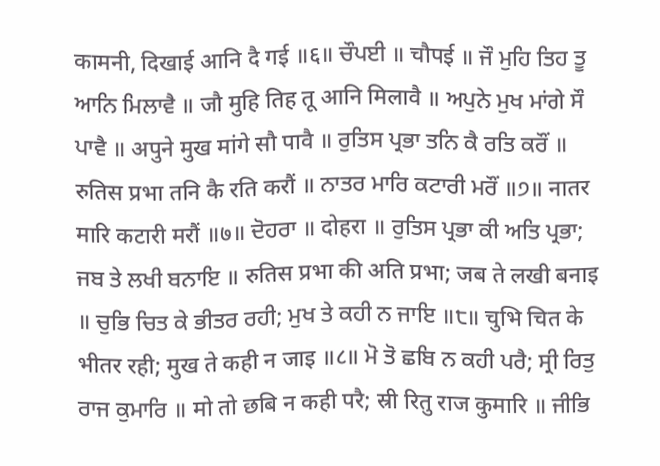कामनी, दिखाई आनि दै गई ॥६॥ ਚੌਪਈ ॥ चौपई ॥ ਜੌ ਮੁਹਿ ਤਿਹ ਤੂ ਆਨਿ ਮਿਲਾਵੈ ॥ जौ मुहि तिह तू आनि मिलावै ॥ ਅਪੁਨੇ ਮੁਖ ਮਾਂਗੇ ਸੌ ਪਾਵੈ ॥ अपुने मुख मांगे सौ पावै ॥ ਰੁਤਿਸ ਪ੍ਰਭਾ ਤਨਿ ਕੈ ਰਤਿ ਕਰੌਂ ॥ रुतिस प्रभा तनि कै रति करौं ॥ ਨਾਤਰ ਮਾਰਿ ਕਟਾਰੀ ਮਰੌਂ ॥੭॥ नातर मारि कटारी मरौं ॥७॥ ਦੋਹਰਾ ॥ दोहरा ॥ ਰੁਤਿਸ ਪ੍ਰਭਾ ਕੀ ਅਤਿ ਪ੍ਰਭਾ; ਜਬ ਤੇ ਲਖੀ ਬਨਾਇ ॥ रुतिस प्रभा की अति प्रभा; जब ते लखी बनाइ ॥ ਚੁਭਿ ਚਿਤ ਕੇ ਭੀਤਰ ਰਹੀ; ਮੁਖ ਤੇ ਕਹੀ ਨ ਜਾਇ ॥੮॥ चुभि चित के भीतर रही; मुख ते कही न जाइ ॥८॥ ਮੋ ਤੋ ਛਬਿ ਨ ਕਹੀ ਪਰੈ; ਸ੍ਰੀ ਰਿਤੁ ਰਾਜ ਕੁਮਾਰਿ ॥ मो तो छबि न कही परै; स्री रितु राज कुमारि ॥ ਜੀਭਿ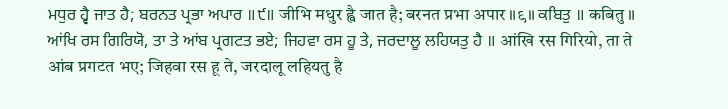ਮਧੁਰ ਹ੍ਵੈ ਜਾਤ ਹੈ; ਬਰਨਤ ਪ੍ਰਭਾ ਅਪਾਰ ॥੯॥ जीभि मधुर ह्वै जात है; बरनत प्रभा अपार ॥९॥ ਕਬਿਤੁ ॥ कबितु ॥ ਆਂਖਿ ਰਸ ਗਿਰਿਯੋ, ਤਾ ਤੇ ਆਂਬ ਪ੍ਰਗਟਤ ਭਏ; ਜਿਹਵਾ ਰਸ ਹੂ ਤੇ, ਜਰਦਾਲੂ ਲਹਿਯਤੁ ਹੈ ॥ आंखि रस गिरियो, ता ते आंब प्रगटत भए; जिहवा रस हू ते, जरदालू लहियतु है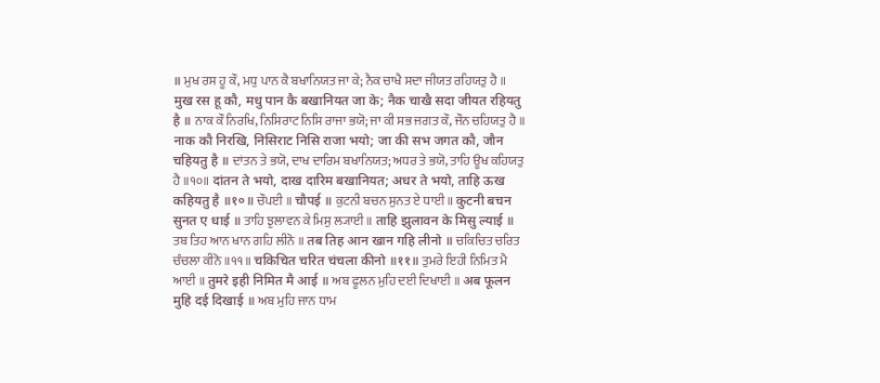॥ ਮੁਖ ਰਸ ਹੂ ਕੌ, ਮਧੁ ਪਾਨ ਕੈ ਬਖਾਨਿਯਤ ਜਾ ਕੇ; ਨੈਕ ਚਾਖੈ ਸਦਾ ਜੀਯਤ ਰਹਿਯਤੁ ਹੈ ॥ मुख रस हू कौ, मधु पान कै बखानियत जा के; नैक चाखै सदा जीयत रहियतु है ॥ ਨਾਕ ਕੌ ਨਿਰਖਿ, ਨਿਸਿਰਾਟ ਨਿਸਿ ਰਾਜਾ ਭਯੋ; ਜਾ ਕੀ ਸਭ ਜਗਤ ਕੌ, ਜੌਨ ਚਹਿਯਤੁ ਹੈ ॥ नाक कौ निरखि, निसिराट निसि राजा भयो; जा की सभ जगत कौ, जौन चहियतु है ॥ ਦਾਂਤਨ ਤੇ ਭਯੋ, ਦਾਖ ਦਾਰਿਮ ਬਖਾਨਿਯਤ; ਅਧਰ ਤੇ ਭਯੋ, ਤਾਹਿ ਊਖ ਕਹਿਯਤੁ ਹੈ ॥੧੦॥ दांतन ते भयो, दाख दारिम बखानियत; अधर ते भयो, ताहि ऊख कहियतु है ॥१०॥ ਚੌਪਈ ॥ चौपई ॥ ਕੁਟਨੀ ਬਚਨ ਸੁਨਤ ਏ ਧਾਈ ॥ कुटनी बचन सुनत ए धाई ॥ ਤਾਹਿ ਝੁਲਾਵਨ ਕੇ ਮਿਸੁ ਲ੍ਯਾਈ ॥ ताहि झुलावन के मिसु ल्याई ॥ ਤਬ ਤਿਹ ਆਨ ਖਾਨ ਗਹਿ ਲੀਨੋ ॥ तब तिह आन खान गहि लीनो ॥ ਚਕਿਚਿਤ ਚਰਿਤ ਚੰਚਲਾ ਕੀਨੋ ॥੧੧॥ चकिचित चरित चंचला कीनो ॥११॥ ਤੁਮਰੇ ਇਹੀ ਨਿਮਿਤ ਮੈ ਆਈ ॥ तुमरे इही निमित मै आई ॥ ਅਬ ਫੂਲਨ ਮੁਹਿ ਦਈ ਦਿਖਾਈ ॥ अब फूलन मुहि दई दिखाई ॥ ਅਬ ਮੁਹਿ ਜਾਨ ਧਾਮ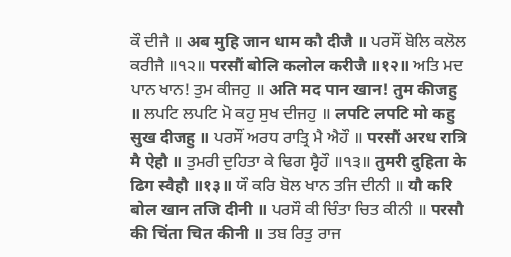ਕੌ ਦੀਜੈ ॥ अब मुहि जान धाम कौ दीजै ॥ ਪਰਸੌਂ ਬੋਲਿ ਕਲੋਲ ਕਰੀਜੈ ॥੧੨॥ परसौं बोलि कलोल करीजै ॥१२॥ ਅਤਿ ਮਦ ਪਾਨ ਖਾਨ! ਤੁਮ ਕੀਜਹੁ ॥ अति मद पान खान! तुम कीजहु ॥ ਲਪਟਿ ਲਪਟਿ ਮੋ ਕਹੁ ਸੁਖ ਦੀਜਹੁ ॥ लपटि लपटि मो कहु सुख दीजहु ॥ ਪਰਸੌਂ ਅਰਧ ਰਾਤ੍ਰਿ ਮੈ ਐਹੌ ॥ परसौं अरध रात्रि मै ऐहौ ॥ ਤੁਮਰੀ ਦੁਹਿਤਾ ਕੇ ਢਿਗ ਸ੍ਵੈਹੌ ॥੧੩॥ तुमरी दुहिता के ढिग स्वैहौ ॥१३॥ ਯੌ ਕਰਿ ਬੋਲ ਖਾਨ ਤਜਿ ਦੀਨੀ ॥ यौ करि बोल खान तजि दीनी ॥ ਪਰਸੌ ਕੀ ਚਿੰਤਾ ਚਿਤ ਕੀਨੀ ॥ परसौ की चिंता चित कीनी ॥ ਤਬ ਰਿਤੁ ਰਾਜ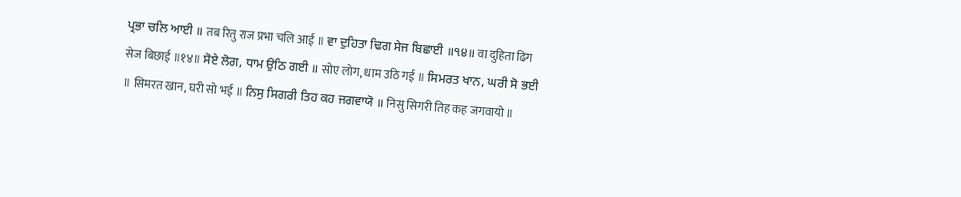ਪ੍ਰਭਾ ਚਲਿ ਆਈ ॥ तब रितु राज प्रभा चलि आई ॥ ਵਾ ਦੁਹਿਤਾ ਢਿਗ ਸੇਜ ਬਿਛਾਈ ॥੧੪॥ वा दुहिता ढिग सेज बिछाई ॥१४॥ ਸੋਏ ਲੋਗ, ਧਾਮ ਉਠਿ ਗਈ ॥ सोए लोग, धाम उठि गई ॥ ਸਿਮਰਤ ਖਾਨ, ਘਰੀ ਸੋ ਭਈ ॥ सिमरत खान, घरी सो भई ॥ ਨਿਸੁ ਸਿਗਰੀ ਤਿਹ ਕਹ ਜਗਵਾਯੋ ॥ निसु सिगरी तिह कह जगवायो ॥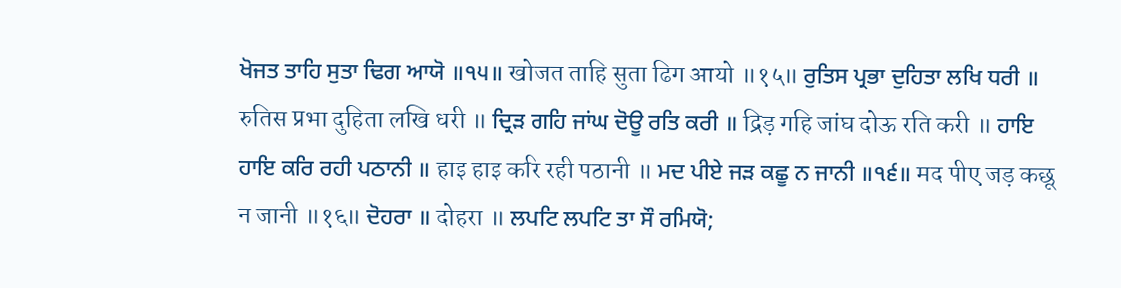ਖੋਜਤ ਤਾਹਿ ਸੁਤਾ ਢਿਗ ਆਯੋ ॥੧੫॥ खोजत ताहि सुता ढिग आयो ॥१५॥ ਰੁਤਿਸ ਪ੍ਰਭਾ ਦੁਹਿਤਾ ਲਖਿ ਧਰੀ ॥ रुतिस प्रभा दुहिता लखि धरी ॥ ਦ੍ਰਿੜ ਗਹਿ ਜਾਂਘ ਦੋਊ ਰਤਿ ਕਰੀ ॥ द्रिड़ गहि जांघ दोऊ रति करी ॥ ਹਾਇ ਹਾਇ ਕਰਿ ਰਹੀ ਪਠਾਨੀ ॥ हाइ हाइ करि रही पठानी ॥ ਮਦ ਪੀਏ ਜੜ ਕਛੂ ਨ ਜਾਨੀ ॥੧੬॥ मद पीए जड़ कछू न जानी ॥१६॥ ਦੋਹਰਾ ॥ दोहरा ॥ ਲਪਟਿ ਲਪਟਿ ਤਾ ਸੌ ਰਮਿਯੋ;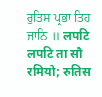ਰੁਤਿਸ ਪ੍ਰਭਾ ਤਿਹ ਜਾਨਿ ॥ लपटि लपटि ता सौ रमियो; रुतिस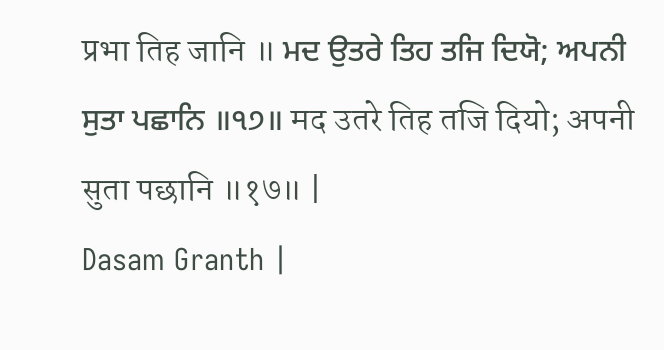प्रभा तिह जानि ॥ ਮਦ ਉਤਰੇ ਤਿਹ ਤਜਿ ਦਿਯੋ; ਅਪਨੀ ਸੁਤਾ ਪਛਾਨਿ ॥੧੭॥ मद उतरे तिह तजि दियो; अपनी सुता पछानि ॥१७॥ |
Dasam Granth |